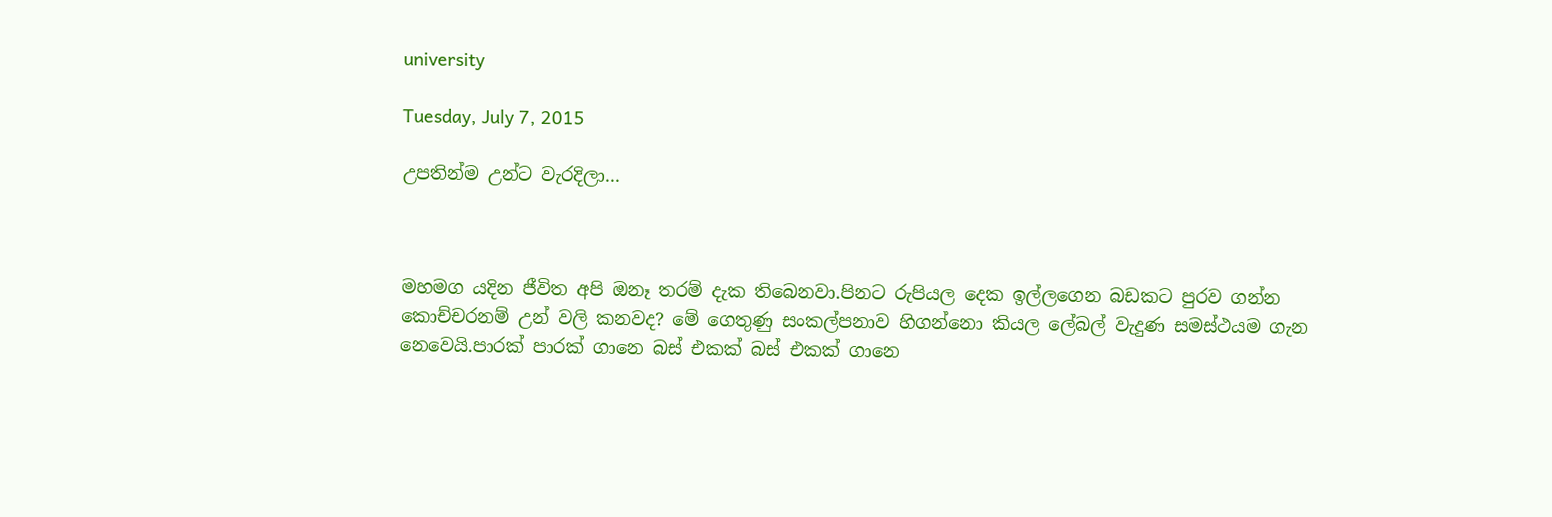university

Tuesday, July 7, 2015

උපතින්ම උන්ට වැරදිලා...



මහමග යදින ජීවිත අපි ඔනෑ තරම් දැක තිබෙනවා.පිනට රුපියල දෙක ඉල්ලගෙන බඩකට පුරව ගන්න කොච්චරනම් උන් වලි කනවද? මේ ගෙතුණු සංකල්පනාව හිගන්නො කියල ලේබල් වැදුණ සමස්ථයම ගැන නෙවෙයි.පාරක් පාරක් ගානෙ බස් එකක් බස් එකක් ගානෙ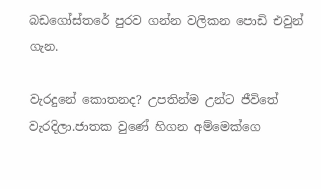බඩගෝස්තරේ පුරව ගන්න වලිකන පොඩි එවුන් ගැන.

වැරදුනේ කොතනද? උපතින්ම උන්ට ජීවිතේ වැරදිලා.ජාතක වුණේ හිගන අම්මෙක්ගෙ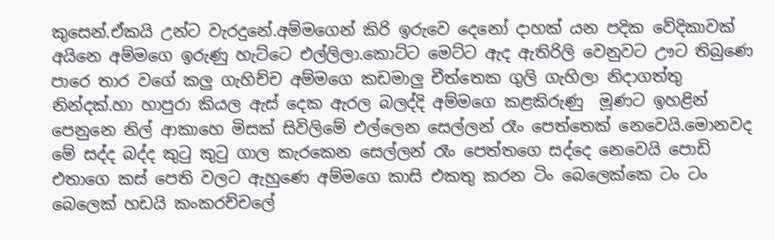කුසෙන්.ඒකයි උන්ට වැරදුනේ.අම්මගෙන් කිරි ඉරුවෙ දෙනෝ දාහක් යන පදික වේදිකාවක් අයිනෙ අම්මගෙ ඉරුණු හැට්ටෙ එල්ලිලා.කොට්ට මෙට්ට ඇද ඇතිරිලි වෙනුවට ඌට තිබුණෙ පාරෙ තාර වගේ කලු ගැහිච්ච අම්මගෙ කඩමාලු චීත්තෙක ගුලි ගැහිලා නිදාගත්තු නින්දක්.හා හාපුරා කියල ඇස් දෙක ඇරල බලද්දි අම්මගෙ කළකිරුණු  මූණට ඉහළින් පෙනුනෙ නිල් ආකාහෙ මිසක් සිවිලිමේ එල්ලෙන සෙල්ලන් රෑං පෙත්තෙක් නෙවෙයි.මොනවද මේ සද්ද බද්ද කුටු කුටු ගාල කැරකෙන සෙල්ලන් රෑං පෙත්තගෙ සද්දෙ නෙවෙයි පොඩි එතාගෙ කස් පෙති වලට ඇහුණෙ අම්මගෙ කාසි එකතු කරන ටිං බෙලෙක්කෙ ටං ටං බෙලෙක් හඩයි කංකරච්චලේ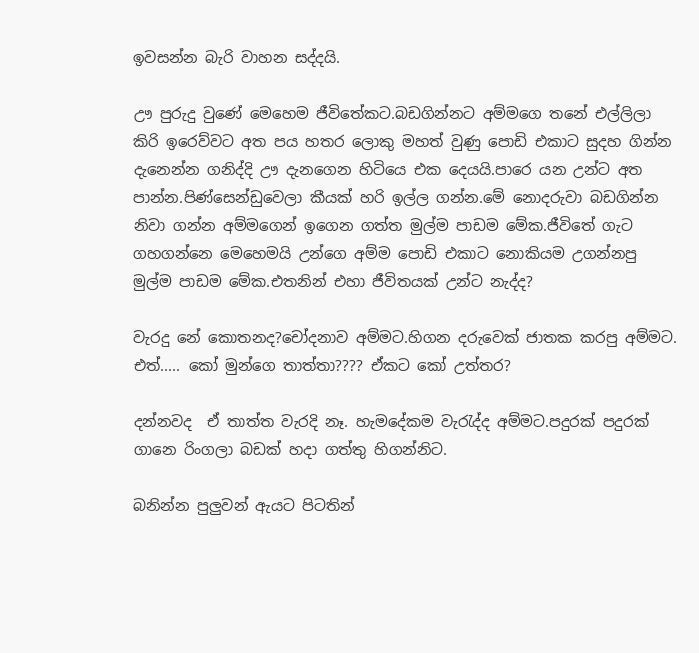ඉවසන්න බැරි වාහන සද්දයි.

ඌ පුරුදු වුණේ මෙහෙම ජීවිතේකට.බඩගින්නට අම්මගෙ තනේ එල්ලිලා කිරි ඉරෙව්වට අත පය හතර ලොකු මහත් වුණු පොඩි එකාට සුදහ ගින්න දැනෙන්න ගනිද්දි ඌ දැනගෙන හිටියෙ එක දෙයයි.පාරෙ යන උන්ට අත පාන්න.පිණ්සෙන්ඩුවෙලා කීයක් හරි ඉල්ල ගන්න.මේ නොදරුවා බඩගින්න නිවා ගන්න අම්මගෙන් ඉගෙන ගත්ත මුල්ම පාඩම මේක.ජීවිතේ ගැට ගහගන්නෙ මෙහෙමයි උන්ගෙ අම්ම පොඩි එකාට නොකියම උගන්නපු මුල්ම පාඩම මේක.එතනින් එහා ජීවිතයක් උන්ට නැද්ද?

වැරදු නේ කොතනද?චෝදනාව අම්මට.හිගන දරුවෙක් ජාතක කරපු අම්මට. එත්..... කෝ මුන්ගෙ තාත්තා???? ඒකට කෝ උත්තර?

දන්නවද  ඒ තාත්ත වැරදි නෑ. හැමදේකම වැරැද්ද අම්මට.පදුරක් පදුරක් ගානෙ රිංගලා බඩක් හදා ගත්තු හිගන්නිට.

බනින්න පුලුවන් ඇයට පිටතින්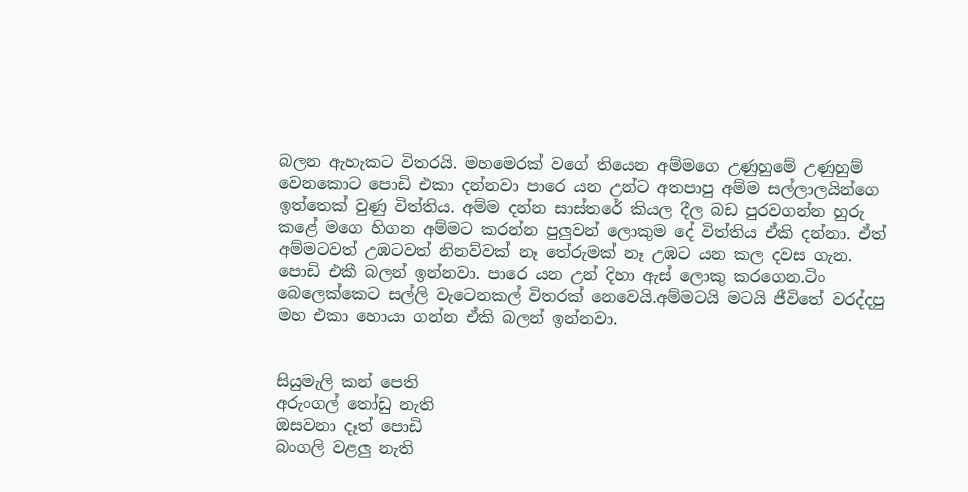බලන ඇහැකට විතරයි. මහමෙරක් වගේ තියෙන අම්මගෙ උණුහුමේ උණුහුම් වෙනකොට පොඩි එකා දන්නවා පාරෙ යන උන්ට අතපාපු අම්ම සල්ලාලයින්ගෙ ඉත්තෙක් වුණු විත්තිය. අම්ම දන්න සාස්තරේ කියල දීල බඩ පුරවගන්න හුරු කළේ මගෙ හිගන අම්මට කරන්න පුලුවන් ලොකුම දේ විත්තිය ඒකි දන්නා. ඒත් අම්මටවත් උඹටවත් නිනව්වක් නෑ තේරුමක් නෑ උඹට යන කල දවස ගැන.
පොඩි එකී බලන් ඉන්නවා. පාරෙ යන උන් දිහා ඇස් ලොකු කරගෙන.ටිං බෙලෙක්කෙට සල්ලි වැටෙනකල් විතරක් නෙවෙයි.අම්මටයි මටයි ජීවිතේ වරද්දපු මහ එකා හොයා ගන්න ඒකි බලන් ඉන්නවා.


සියුමැලි කන් පෙති
අරුංගල් තෝඩු නැති
ඔසවනා දෑත් පොඩි
බංගලි වළලු නැති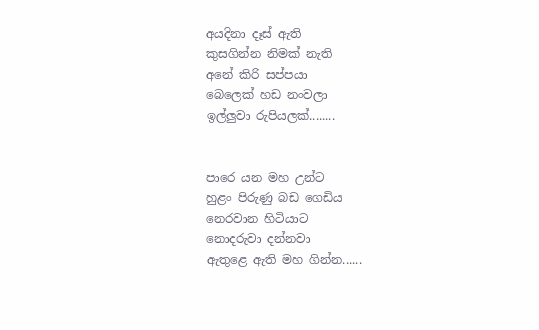අයදිනා දෑස් ඇති
කුසගින්න නිමක් නැති
අනේ කිරි සප්පයා
බෙලෙක් හඩ නංවලා
ඉල්ලුවා රුපියලක්........


පාරෙ යන මහ උන්ට
හුළං පිරුණු බඩ ගෙඩිය
නෙරවාන හිටියාට
නොදරුවා දන්නවා
ඇතුළෙ ඇති මහ ගින්න......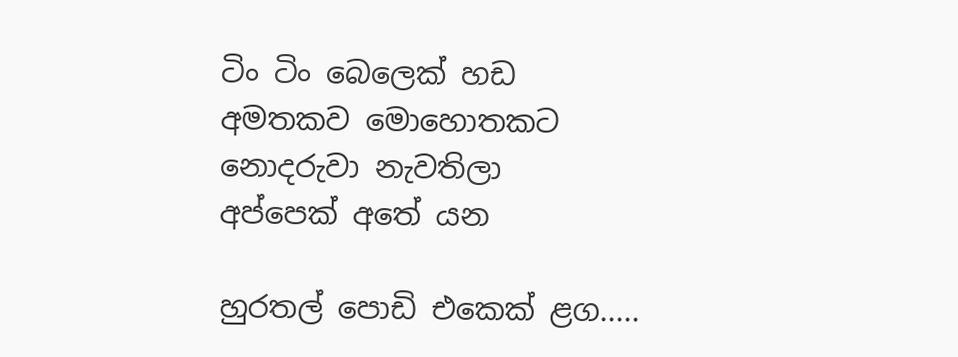ටිං ටිං බෙලෙක් හඩ
අමතකව මොහොතකට
නොදරුවා නැවතිලා
අප්පෙක් අතේ යන

හුරතල් පොඩි එකෙක් ළග.....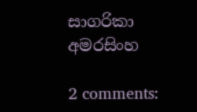සාගරිකා අමරසිංහ

2 comments: